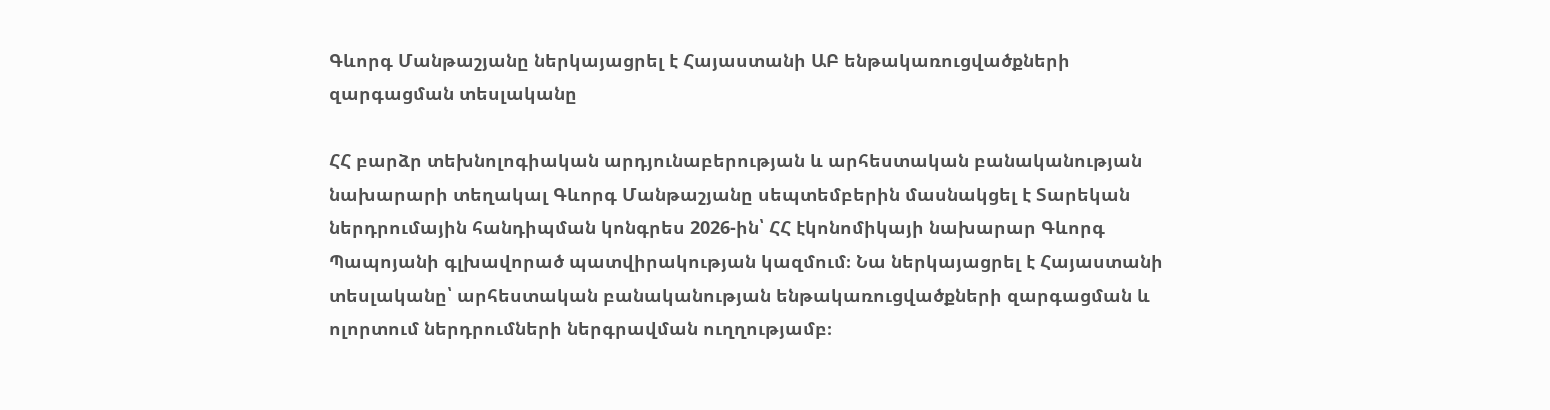Գևորգ Մանթաշյանը ներկայացրել է Հայաստանի ԱԲ ենթակառուցվածքների զարգացման տեսլականը

ՀՀ բարձր տեխնոլոգիական արդյունաբերության և արհեստական բանականության նախարարի տեղակալ Գևորգ Մանթաշյանը սեպտեմբերին մասնակցել է Տարեկան ներդրումային հանդիպման կոնգրես 2026-ին՝ ՀՀ էկոնոմիկայի նախարար Գևորգ Պապոյանի գլխավորած պատվիրակության կազմում։ Նա ներկայացրել է Հայաստանի տեսլականը՝ արհեստական բանականության ենթակառուցվածքների զարգացման և ոլորտում ներդրումների ներգրավման ուղղությամբ։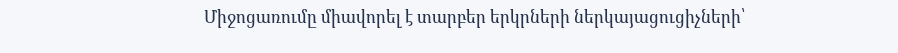Միջոցառումը միավորել է տարբեր երկրների ներկայացուցիչների՝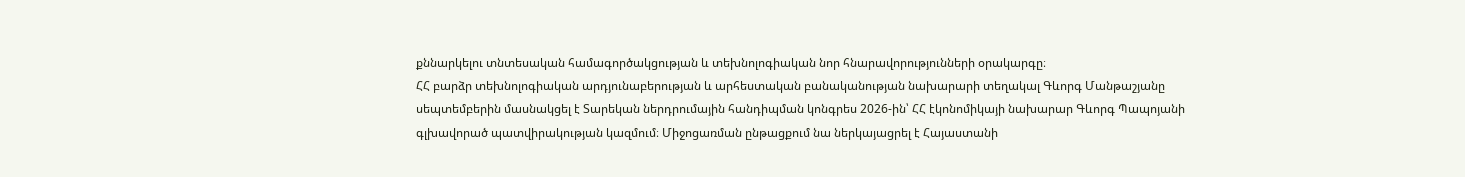քննարկելու տնտեսական համագործակցության և տեխնոլոգիական նոր հնարավորությունների օրակարգը։
ՀՀ բարձր տեխնոլոգիական արդյունաբերության և արհեստական բանականության նախարարի տեղակալ Գևորգ Մանթաշյանը սեպտեմբերին մասնակցել է Տարեկան ներդրումային հանդիպման կոնգրես 2026-ին՝ ՀՀ էկոնոմիկայի նախարար Գևորգ Պապոյանի գլխավորած պատվիրակության կազմում։ Միջոցառման ընթացքում նա ներկայացրել է Հայաստանի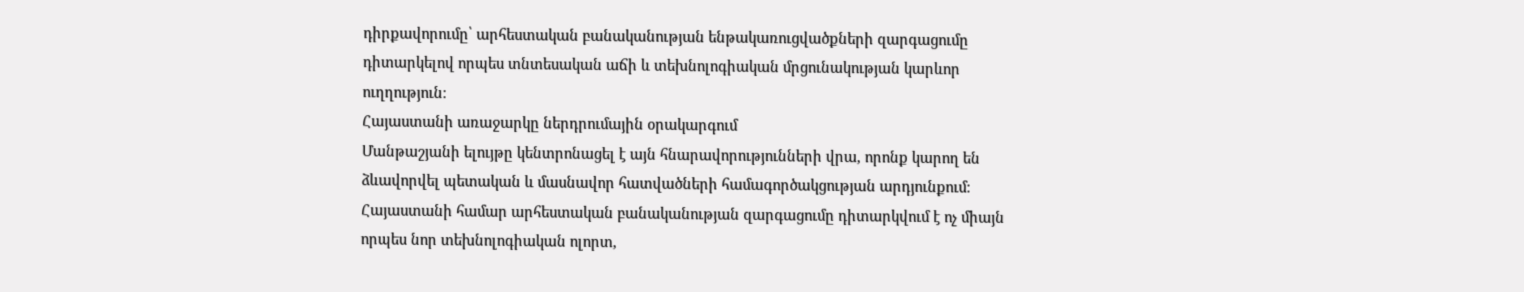դիրքավորումը՝ արհեստական բանականության ենթակառուցվածքների զարգացումը դիտարկելով որպես տնտեսական աճի և տեխնոլոգիական մրցունակության կարևոր ուղղություն։
Հայաստանի առաջարկը ներդրումային օրակարգում
Մանթաշյանի ելույթը կենտրոնացել է այն հնարավորությունների վրա, որոնք կարող են ձևավորվել պետական և մասնավոր հատվածների համագործակցության արդյունքում։ Հայաստանի համար արհեստական բանականության զարգացումը դիտարկվում է ոչ միայն որպես նոր տեխնոլոգիական ոլորտ,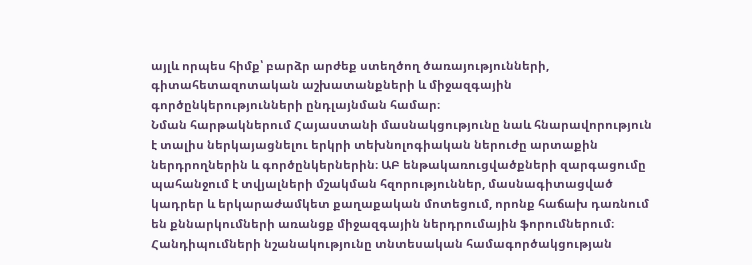այլև որպես հիմք՝ բարձր արժեք ստեղծող ծառայությունների, գիտահետազոտական աշխատանքների և միջազգային գործընկերությունների ընդլայնման համար։
Նման հարթակներում Հայաստանի մասնակցությունը նաև հնարավորություն է տալիս ներկայացնելու երկրի տեխնոլոգիական ներուժը արտաքին ներդրողներին և գործընկերներին։ ԱԲ ենթակառուցվածքների զարգացումը պահանջում է տվյալների մշակման հզորություններ, մասնագիտացված կադրեր և երկարաժամկետ քաղաքական մոտեցում, որոնք հաճախ դառնում են քննարկումների առանցք միջազգային ներդրումային ֆորումներում։
Հանդիպումների նշանակությունը տնտեսական համագործակցության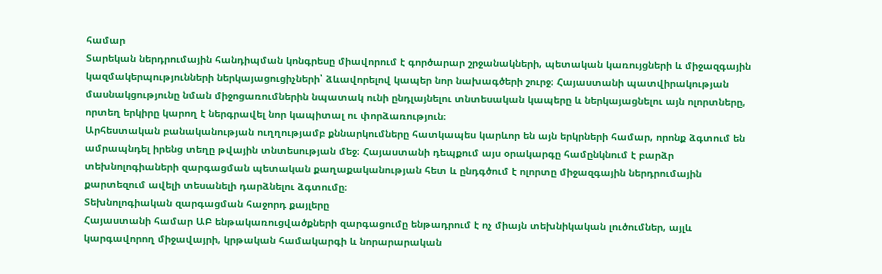համար
Տարեկան ներդրումային հանդիպման կոնգրեսը միավորում է գործարար շրջանակների, պետական կառույցների և միջազգային կազմակերպությունների ներկայացուցիչների՝ ձևավորելով կապեր նոր նախագծերի շուրջ։ Հայաստանի պատվիրակության մասնակցությունը նման միջոցառումներին նպատակ ունի ընդլայնելու տնտեսական կապերը և ներկայացնելու այն ոլորտները, որտեղ երկիրը կարող է ներգրավել նոր կապիտալ ու փորձառություն։
Արհեստական բանականության ուղղությամբ քննարկումները հատկապես կարևոր են այն երկրների համար, որոնք ձգտում են ամրապնդել իրենց տեղը թվային տնտեսության մեջ։ Հայաստանի դեպքում այս օրակարգը համընկնում է բարձր տեխնոլոգիաների զարգացման պետական քաղաքականության հետ և ընդգծում է ոլորտը միջազգային ներդրումային քարտեզում ավելի տեսանելի դարձնելու ձգտումը։
Տեխնոլոգիական զարգացման հաջորդ քայլերը
Հայաստանի համար ԱԲ ենթակառուցվածքների զարգացումը ենթադրում է ոչ միայն տեխնիկական լուծումներ, այլև կարգավորող միջավայրի, կրթական համակարգի և նորարարական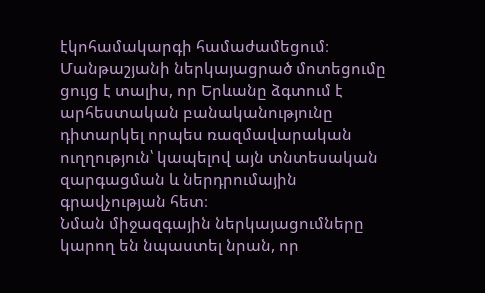էկոհամակարգի համաժամեցում։ Մանթաշյանի ներկայացրած մոտեցումը ցույց է տալիս, որ Երևանը ձգտում է արհեստական բանականությունը դիտարկել որպես ռազմավարական ուղղություն՝ կապելով այն տնտեսական զարգացման և ներդրումային գրավչության հետ։
Նման միջազգային ներկայացումները կարող են նպաստել նրան, որ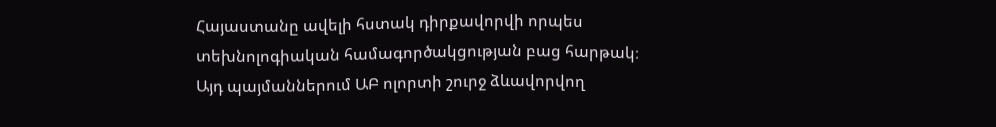Հայաստանը ավելի հստակ դիրքավորվի որպես տեխնոլոգիական համագործակցության բաց հարթակ։ Այդ պայմաններում ԱԲ ոլորտի շուրջ ձևավորվող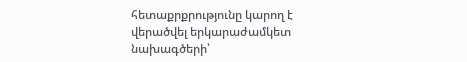հետաքրքրությունը կարող է վերածվել երկարաժամկետ նախագծերի՝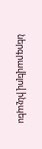ներգրավելով ինչպես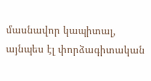մասնավոր կապիտալ, այնպես էլ փորձագիտական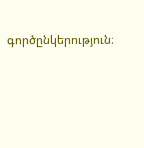գործընկերություն։